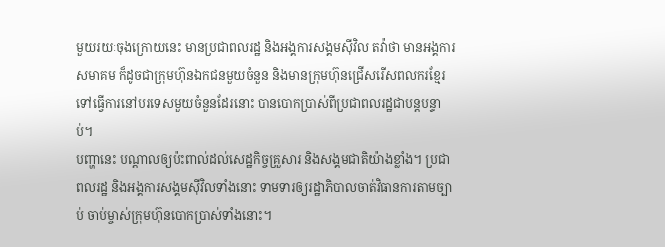មួយរយៈចុងក្រោយនេះ មានប្រជាពលរដ្ឋ និងអង្គការសង្គមស៊ីវិល តវ៉ាថា មានអង្គការ សមាគម ក៏ដូចជាក្រុមហ៊ុនឯកជនមួយចំនួន និងមានក្រុមហ៊ុនជ្រើសរើសពលករខ្មែរទៅធ្វើការនៅបរទេសមួយចំនួនដែរនោះ បានបោកប្រាស់ពីប្រជាពលរដ្ឋជាបន្តបន្ទាប់។
បញ្ហានេះ បណ្ដាលឲ្យប៉ះពាល់ដល់សេដ្ឋកិច្ចគ្រួសារ និងសង្គមជាតិយ៉ាងខ្លាំង។ ប្រជាពលរដ្ឋ និងអង្គការសង្គមស៊ីវិលទាំងនោះ ទាមទារឲ្យរដ្ឋាភិបាលចាត់វិធានការតាមច្បាប់ ចាប់ម្ចាស់ក្រុមហ៊ុនបោកប្រាស់ទាំងនោះ។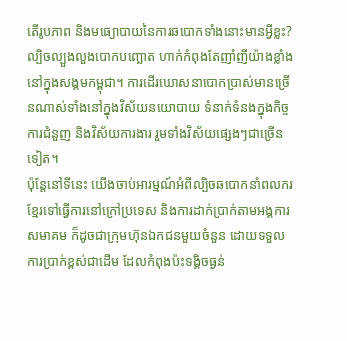តើរូបភាព និងមធ្យោបាយនៃការឆបោកទាំងនោះមានអ្វីខ្លះ?
ល្បិចល្បួងលួងបោកបញ្ឆោត ហាក់កំពុងតែញាំញីយ៉ាងខ្លាំងនៅក្នុងសង្គមកម្ពុជា។ ការដើរឃោសនាបោកប្រាស់មានច្រើនណាស់ទាំងនៅក្នុងវិស័យនយោបាយ ទំនាក់ទំនងក្នុងកិច្ចការជំនួញ និងវិស័យការងារ រួមទាំងវិស័យផ្សេងៗជាច្រើនទៀត។
ប៉ុន្តែនៅទីនេះ យើងចាប់អារម្មណ៍អំពីល្បិចឆបោកនាំពលករខ្មែរទៅធ្វើការនៅក្រៅប្រទេស និងការដាក់ប្រាក់តាមអង្គការ សមាគម ក៏ដូចជាក្រុមហ៊ុនឯកជនមួយចំនួន ដោយទទួលការប្រាក់ខ្ពស់ជាដើម ដែលកំពុងប៉ះទង្គិចធ្ងន់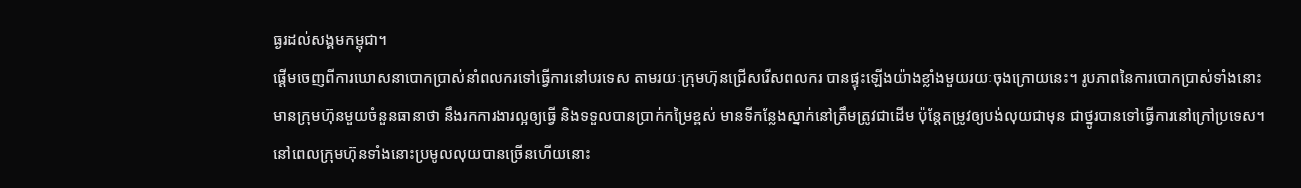ធ្ងរដល់សង្គមកម្ពុជា។
ផ្ដើមចេញពីការឃោសនាបោកប្រាស់នាំពលករទៅធ្វើការនៅបរទេស តាមរយៈក្រុមហ៊ុនជ្រើសរើសពលករ បានផ្ទុះឡើងយ៉ាងខ្លាំងមួយរយៈចុងក្រោយនេះ។ រូបភាពនៃការបោកប្រាស់ទាំងនោះ មានក្រុមហ៊ុនមួយចំនួនធានាថា នឹងរកការងារល្អឲ្យធ្វើ និងទទួលបានប្រាក់កម្រៃខ្ពស់ មានទីកន្លែងស្នាក់នៅត្រឹមត្រូវជាដើម ប៉ុន្តែតម្រូវឲ្យបង់លុយជាមុន ជាថ្នូរបានទៅធ្វើការនៅក្រៅប្រទេស។ នៅពេលក្រុមហ៊ុនទាំងនោះប្រមូលលុយបានច្រើនហើយនោះ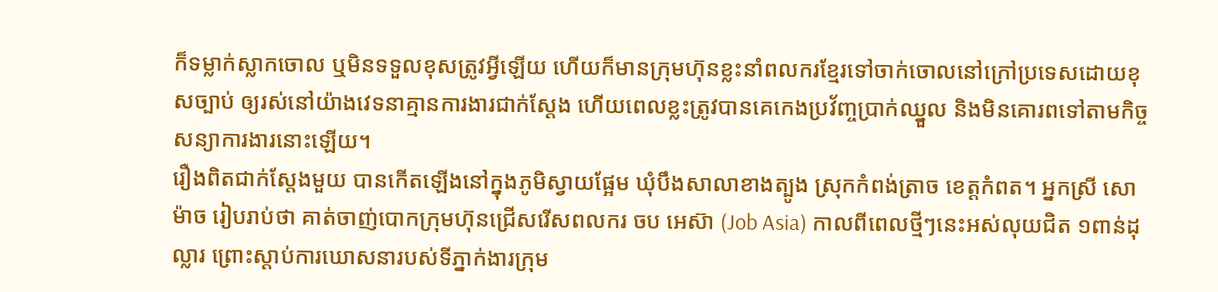ក៏ទម្លាក់ស្លាកចោល ឬមិនទទួលខុសត្រូវអ្វីឡើយ ហើយក៏មានក្រុមហ៊ុនខ្លះនាំពលករខ្មែរទៅចាក់ចោលនៅក្រៅប្រទេសដោយខុសច្បាប់ ឲ្យរស់នៅយ៉ាងវេទនាគ្មានការងារជាក់ស្តែង ហើយពេលខ្លះត្រូវបានគេកេងប្រវ័ញ្ចប្រាក់ឈ្នួល និងមិនគោរពទៅតាមកិច្ចសន្យាការងារនោះឡើយ។
រឿងពិតជាក់ស្តែងមួយ បានកើតឡើងនៅក្នុងភូមិស្វាយផ្អែម ឃុំបឹងសាលាខាងត្បូង ស្រុកកំពង់ត្រាច ខេត្តកំពត។ អ្នកស្រី សោ ម៉ាច រៀបរាប់ថា គាត់ចាញ់បោកក្រុមហ៊ុនជ្រើសរើសពលករ ចប អេស៊ា (Job Asia) កាលពីពេលថ្មីៗនេះអស់លុយជិត ១ពាន់ដុល្លារ ព្រោះស្តាប់ការឃោសនារបស់ទីភ្នាក់ងារក្រុម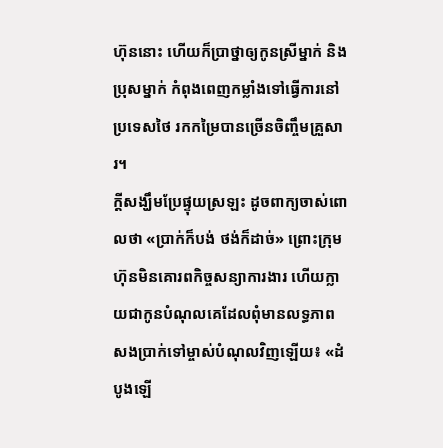ហ៊ុននោះ ហើយក៏ប្រាថ្នាឲ្យកូនស្រីម្នាក់ និងប្រុសម្នាក់ កំពុងពេញកម្លាំងទៅធ្វើការនៅប្រទេសថៃ រកកម្រៃបានច្រើនចិញ្ចឹមគ្រួសារ។
ក្តីសង្ឃឹមប្រែផ្ទុយស្រឡះ ដូចពាក្យចាស់ពោលថា «ប្រាក់ក៏បង់ ថង់ក៏ដាច់» ព្រោះក្រុមហ៊ុនមិនគោរពកិច្ចសន្យាការងារ ហើយក្លាយជាកូនបំណុលគេដែលពុំមានលទ្ធភាពសងប្រាក់ទៅម្ចាស់បំណុលវិញឡើយ៖ «ដំបូងឡើ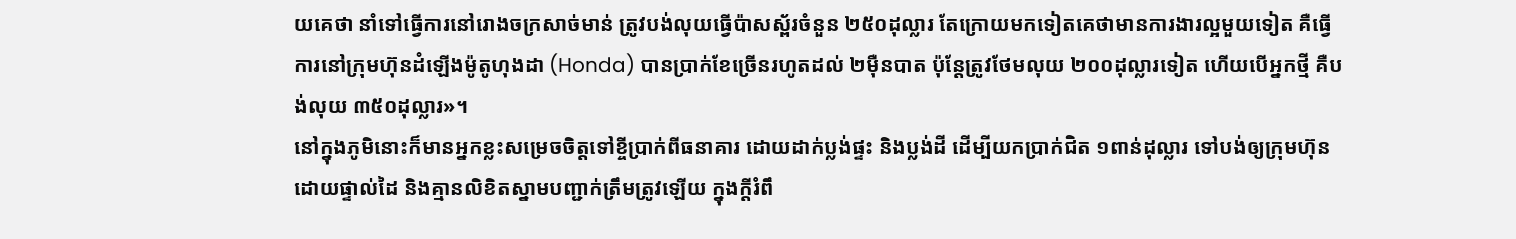យគេថា នាំទៅធ្វើការនៅរោងចក្រសាច់មាន់ ត្រូវបង់លុយធ្វើប៉ាសស្ព័រចំនួន ២៥០ដុល្លារ តែក្រោយមកទៀតគេថាមានការងារល្អមួយទៀត គឺធ្វើការនៅក្រុមហ៊ុនដំឡើងម៉ូតូហុងដា (Honda) បានប្រាក់ខែច្រើនរហូតដល់ ២ម៉ឺនបាត ប៉ុន្តែត្រូវថែមលុយ ២០០ដុល្លារទៀត ហើយបើអ្នកថ្មី គឺបង់លុយ ៣៥០ដុល្លារ»។
នៅក្នុងភូមិនោះក៏មានអ្នកខ្លះសម្រេចចិត្តទៅខ្ចីប្រាក់ពីធនាគារ ដោយដាក់ប្លង់ផ្ទះ និងប្លង់ដី ដើម្បីយកប្រាក់ជិត ១ពាន់ដុល្លារ ទៅបង់ឲ្យក្រុមហ៊ុនដោយផ្ទាល់ដៃ និងគ្មានលិខិតស្នាមបញ្ជាក់ត្រឹមត្រូវឡើយ ក្នុងក្ដីរំពឹ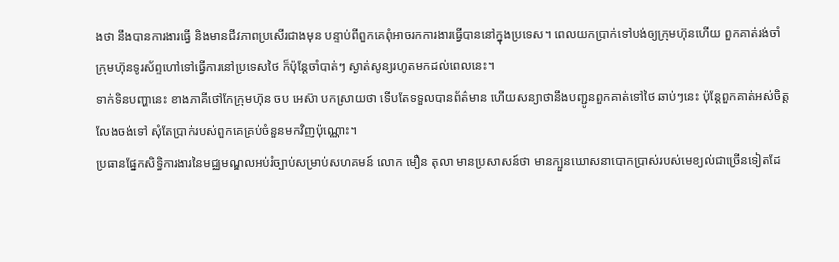ងថា នឹងបានការងារធ្វើ និងមានជីវភាពប្រសើរជាងមុន បន្ទាប់ពីពួកគេពុំអាចរកការងារធ្វើបាននៅក្នុងប្រទេស។ ពេលយកប្រាក់ទៅបង់ឲ្យក្រុមហ៊ុនហើយ ពួកគាត់រង់ចាំក្រុមហ៊ុនទូរស័ព្ទហៅទៅធ្វើការនៅប្រទេសថៃ ក៏ប៉ុន្តែចាំបាត់ៗ ស្ងាត់សូន្យរហូតមកដល់ពេលនេះ។
ទាក់ទិនបញ្ហានេះ ខាងភាគីថៅកែក្រុមហ៊ុន ចប អេស៊ា បកស្រាយថា ទើបតែទទួលបានព័ត៌មាន ហើយសន្យាថានឹងបញ្ជូនពួកគាត់ទៅថៃ ឆាប់ៗនេះ ប៉ុន្តែពួកគាត់អស់ចិត្តលែងចង់ទៅ សុំតែប្រាក់របស់ពួកគេគ្រប់ចំនួនមកវិញប៉ុណ្ណោះ។
ប្រធានផ្នែកសិទ្ធិការងារនៃមជ្ឈមណ្ឌលអប់រំច្បាប់សម្រាប់សហគមន៍ លោក មឿន តុលា មានប្រសាសន៍ថា មានក្បួនឃោសនាបោកប្រាស់របស់មេខ្យល់ជាច្រើនទៀតដែ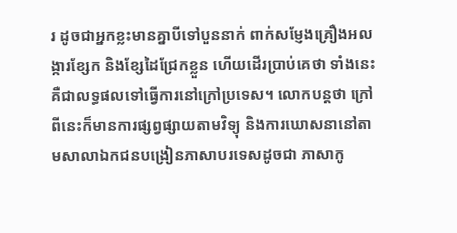រ ដូចជាអ្នកខ្លះមានគ្នាបីទៅបួននាក់ ពាក់សម្ញែងគ្រឿងអលង្ការខ្សែក និងខ្សែដៃជ្រែកខ្លួន ហើយដើរប្រាប់គេថា ទាំងនេះគឺជាលទ្ធផលទៅធ្វើការនៅក្រៅប្រទេស។ លោកបន្តថា ក្រៅពីនេះក៏មានការផ្សព្វផ្សាយតាមវិទ្យុ និងការឃោសនានៅតាមសាលាឯកជនបង្រៀនភាសាបរទេសដូចជា ភាសាកូ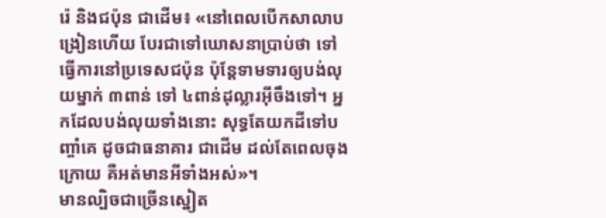រ៉េ និងជប៉ុន ជាដើម៖ «នៅពេលបើកសាលាបង្រៀនហើយ បែរជាទៅឃោសនាប្រាប់ថា ទៅធ្វើការនៅប្រទេសជប៉ុន ប៉ុន្តែទាមទារឲ្យបង់លុយម្នាក់ ៣ពាន់ ទៅ ៤ពាន់ដុល្លារអ៊ីចឹងទៅ។ អ្នកដែលបង់លុយទាំងនោះ សុទ្ធតែយកដីទៅបញ្ចាំគេ ដូចជាធនាគារ ជាដើម ដល់តែពេលចុងក្រោយ គឺអត់មានអីទាំងអស់»។
មានល្បិចជាច្រើនស្នៀត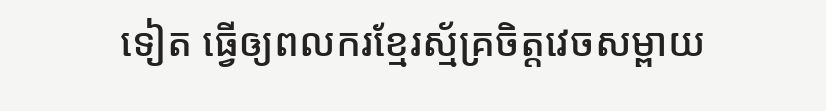ទៀត ធ្វើឲ្យពលករខ្មែរស្ម័គ្រចិត្តវេចសម្ពាយ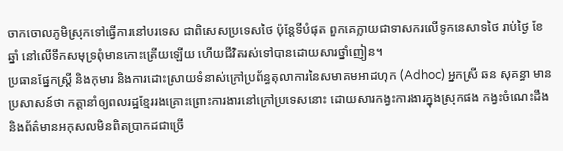ចាកចោលភូមិស្រុកទៅធ្វើការនៅបរទេស ជាពិសេសប្រទេសថៃ ប៉ុន្តែទីបំផុត ពួកគេក្លាយជាទាសករលើទូកនេសាទថៃ រាប់ថ្ងៃ ខែ ឆ្នាំ នៅលើទឹកសមុទ្រពុំមានកោះត្រើយឡើយ ហើយជីវិតរស់ទៅបានដោយសារថ្នាំញៀន។
ប្រធានផ្នែកស្ត្រី និងកុមារ និងការដោះស្រាយទំនាស់ក្រៅប្រព័ន្ធតុលាការនៃសមាគមអាដហុក (Adhoc) អ្នកស្រី ឆន សុគន្ធា មានប្រសាសន៍ថា កត្តានាំឲ្យពលរដ្ឋខ្មែររងគ្រោះព្រោះការងារនៅក្រៅប្រទេសនោះ ដោយសារកង្វះការងារក្នុងស្រុកផង កង្វះចំណេះដឹង និងព័ត៌មានអកុសលមិនពិតប្រាកដជាច្រើ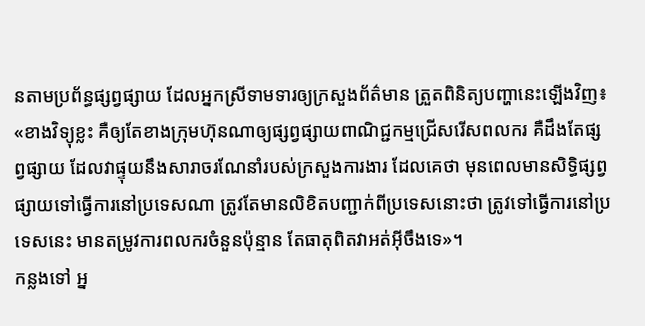នតាមប្រព័ន្ធផ្សព្វផ្សាយ ដែលអ្នកស្រីទាមទារឲ្យក្រសួងព័ត៌មាន ត្រួតពិនិត្យបញ្ហានេះឡើងវិញ៖ «ខាងវិទ្យុខ្លះ គឺឲ្យតែខាងក្រុមហ៊ុនណាឲ្យផ្សព្វផ្សាយពាណិជ្ជកម្មជ្រើសរើសពលករ គឺដឹងតែផ្សព្វផ្សាយ ដែលវាផ្ទុយនឹងសារាចរណែនាំរបស់ក្រសួងការងារ ដែលគេថា មុនពេលមានសិទ្ធិផ្សព្វផ្សាយទៅធ្វើការនៅប្រទេសណា ត្រូវតែមានលិខិតបញ្ជាក់ពីប្រទេសនោះថា ត្រូវទៅធ្វើការនៅប្រទេសនេះ មានតម្រូវការពលករចំនួនប៉ុន្មាន តែធាតុពិតវាអត់អ៊ីចឹងទេ»។
កន្លងទៅ អ្ន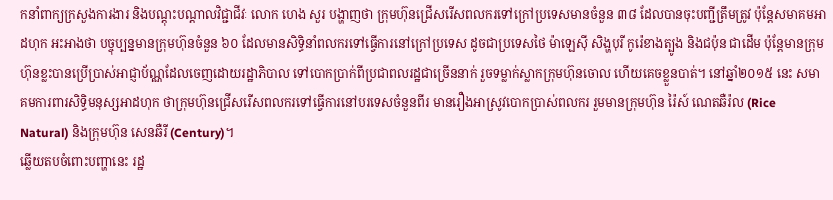កនាំពាក្យក្រសួងការងារ និងបណ្តុះបណ្តាលវិជ្ជាជីវៈ លោក ហេង សួរ បង្ហាញថា ក្រុមហ៊ុនជ្រើសរើសពលករទៅក្រៅប្រទេសមានចំនួន ៣៨ ដែលបានចុះបញ្ជីត្រឹមត្រូវ ប៉ុន្តែសមាគមអាដហុក អះអាងថា បច្ចុប្បន្នមានក្រុមហ៊ុនចំនួន ៦០ ដែលមានសិទ្ធិនាំពលករទៅធ្វើការនៅក្រៅប្រទេស ដូចជាប្រទេសថៃ ម៉ាឡេស៊ី សិង្ហបុរី កូរ៉េខាងត្បូង និងជប៉ុន ជាដើម ប៉ុន្តែមានក្រុមហ៊ុនខ្លះបានប្រើប្រាស់អាជ្ញាប័ណ្ណដែលចេញដោយរដ្ឋាភិបាល ទៅបោកប្រាក់ពីប្រជាពលរដ្ឋជាច្រើននាក់ រួចទម្លាក់ស្លាកក្រុមហ៊ុនចោល ហើយគេចខ្លួនបាត់។ នៅឆ្នាំ២០១៥ នេះ សមាគមការពារសិទ្ធិមនុស្សអាដហុក ថាក្រុមហ៊ុនជ្រើសរើសពលករទៅធ្វើការនៅបរទេសចំនួនពីរ មានរឿងអាស្រូវបោកប្រាស់ពលករ រួមមានក្រុមហ៊ុន រ៉ៃស៍ ណេតឆឺរ៉ល (Rice Natural) និងក្រុមហ៊ុន សេនឆឺរី (Century)។
ឆ្លើយតបចំពោះបញ្ហានេះ រដ្ឋ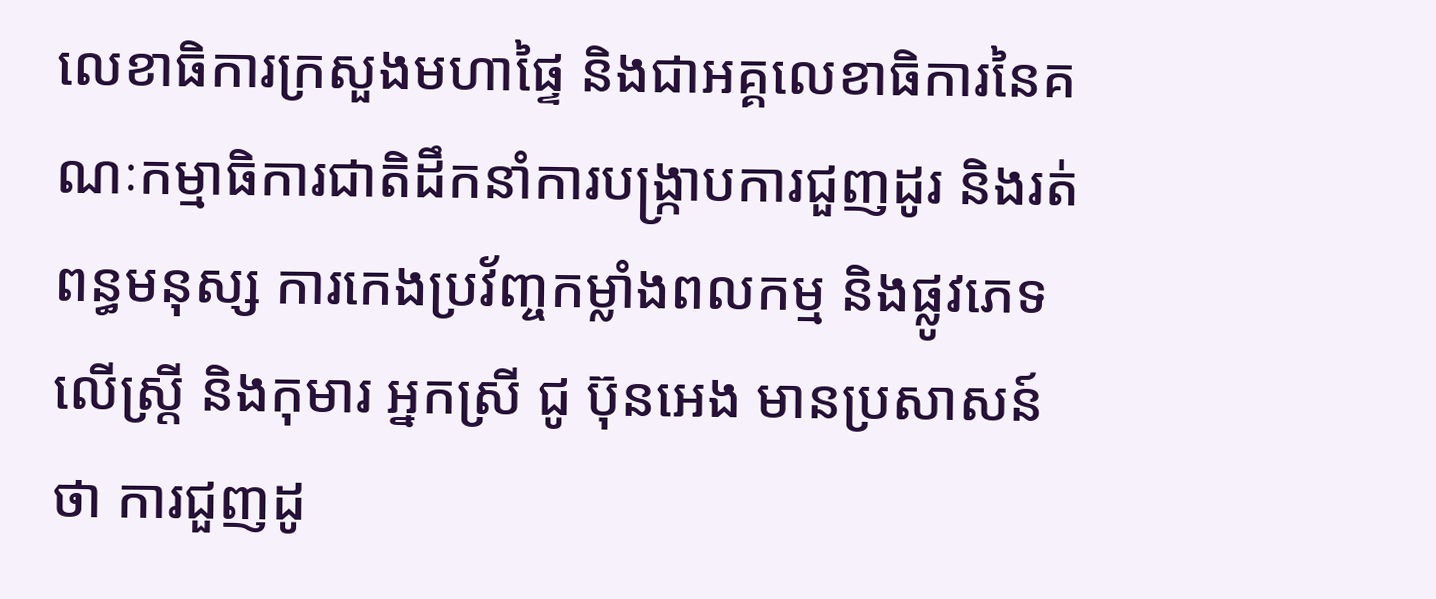លេខាធិការក្រសួងមហាផ្ទៃ និងជាអគ្គលេខាធិការនៃគណៈកម្មាធិការជាតិដឹកនាំការបង្ក្រាបការជួញដូរ និងរត់ពន្ធមនុស្ស ការកេងប្រវ័ញ្ចកម្លាំងពលកម្ម និងផ្លូវភេទលើស្ត្រី និងកុមារ អ្នកស្រី ជូ ប៊ុនអេង មានប្រសាសន៍ថា ការជួញដូ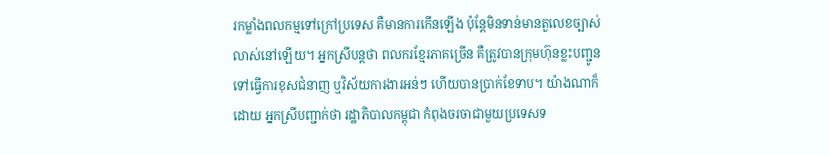រកម្លាំងពលកម្មទៅក្រៅប្រទេស គឺមានការកើនឡើង ប៉ុន្តែមិនទាន់មានតួលេខច្បាស់លាស់នៅឡើយ។ អ្នកស្រីបន្តថា ពលករខ្មែរភាគច្រើន គឺត្រូវបានក្រុមហ៊ុនខ្លះបញ្ជូនទៅធ្វើការខុសជំនាញ ឬវិស័យការងារអន់ៗ ហើយបានប្រាក់ខែទាប។ យ៉ាងណាក៏ដោយ អ្នកស្រីបញ្ជាក់ថា រដ្ឋាភិបាលកម្ពុជា កំពុងចរចាជាមួយប្រទេសទ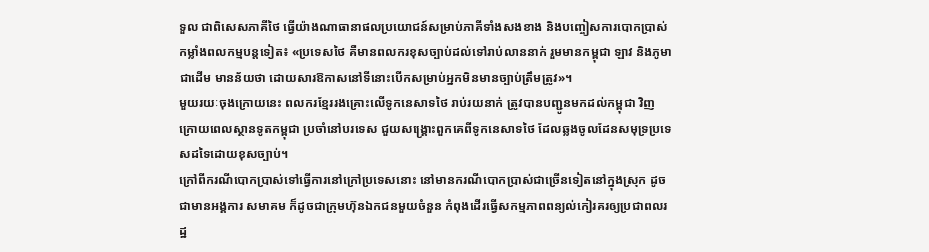ទួល ជាពិសេសភាគីថៃ ធ្វើយ៉ាងណាធានាផលប្រយោជន៍សម្រាប់ភាគីទាំងសងខាង និងបញ្ចៀសការបោកប្រាស់កម្លាំងពលកម្មបន្តទៀត៖ «ប្រទេសថៃ គឺមានពលករខុសច្បាប់ដល់ទៅរាប់លាននាក់ រួមមានកម្ពុជា ឡាវ និងភូមា ជាដើម មានន័យថា ដោយសារឱកាសនៅទីនោះបើកសម្រាប់អ្នកមិនមានច្បាប់ត្រឹមត្រូវ»។
មួយរយៈចុងក្រោយនេះ ពលករខ្មែររងគ្រោះលើទូកនេសាទថៃ រាប់រយនាក់ ត្រូវបានបញ្ជូនមកដល់កម្ពុជា វិញ ក្រោយពេលស្ថានទូតកម្ពុជា ប្រចាំនៅបរទេស ជួយសង្គ្រោះពួកគេពីទូកនេសាទថៃ ដែលឆ្លងចូលដែនសមុទ្រប្រទេសដទៃដោយខុសច្បាប់។
ក្រៅពីករណីបោកប្រាស់ទៅធ្វើការនៅក្រៅប្រទេសនោះ នៅមានករណីបោកប្រាស់ជាច្រើនទៀតនៅក្នុងស្រុក ដូចជាមានអង្គការ សមាគម ក៏ដូចជាក្រុមហ៊ុនឯកជនមួយចំនួន កំពុងដើរធ្វើសកម្មភាពពន្យល់កៀរគរឲ្យប្រជាពលរដ្ឋ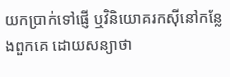យកប្រាក់ទៅផ្ញើ ឬវិនិយោគរកស៊ីនៅកន្លែងពួកគេ ដោយសន្យាថា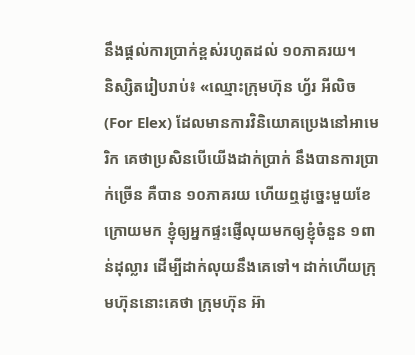នឹងផ្ដល់ការប្រាក់ខ្ពស់រហូតដល់ ១០ភាគរយ។
និស្សិតរៀបរាប់៖ «ឈ្មោះក្រុមហ៊ុន ហ្វ័រ អីលិច (For Elex) ដែលមានការវិនិយោគប្រេងនៅអាមេរិក គេថាប្រសិនបើយើងដាក់ប្រាក់ នឹងបានការប្រាក់ច្រើន គឺបាន ១០ភាគរយ ហើយឮដូច្នេះមួយខែក្រោយមក ខ្ញុំឲ្យអ្នកផ្ទះផ្ញើលុយមកឲ្យខ្ញុំចំនួន ១ពាន់ដុល្លារ ដើម្បីដាក់លុយនឹងគេទៅ។ ដាក់ហើយក្រុមហ៊ុននោះគេថា ក្រុមហ៊ុន អ៊ា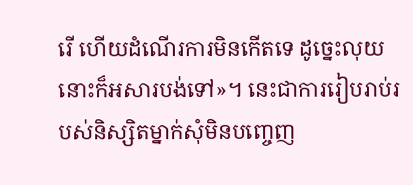រើ ហើយដំណើរការមិនកើតទេ ដូច្នេះលុយនោះក៏អសារបង់ទៅ»។ នេះជាការរៀបរាប់របស់និស្សិតម្នាក់សុំមិនបញ្ចេញ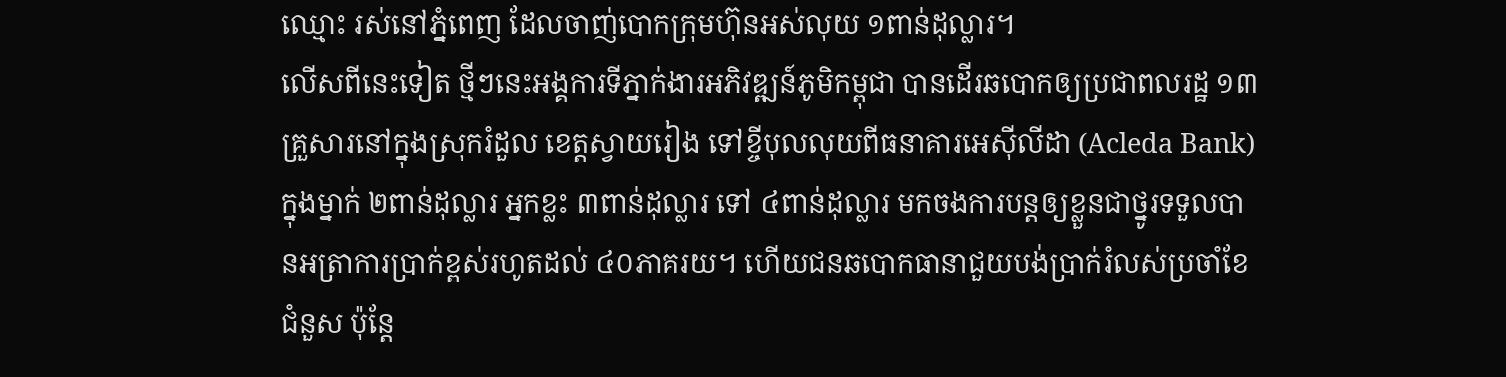ឈ្មោះ រស់នៅភ្នំពេញ ដែលចាញ់បោកក្រុមហ៊ុនអស់លុយ ១ពាន់ដុល្លារ។
លើសពីនេះទៀត ថ្មីៗនេះអង្គការទីភ្នាក់ងារអភិវឌ្ឍន៍ភូមិកម្ពុជា បានដើរឆបោកឲ្យប្រជាពលរដ្ឋ ១៣គ្រួសារនៅក្នុងស្រុករំដួល ខេត្តស្វាយរៀង ទៅខ្ចីបុលលុយពីធនាគារអេស៊ីលីដា (Acleda Bank) ក្នុងម្នាក់ ២ពាន់ដុល្លារ អ្នកខ្លះ ៣ពាន់ដុល្លារ ទៅ ៤ពាន់ដុល្លារ មកចងការបន្តឲ្យខ្លួនជាថ្នូរទទួលបានអត្រាការប្រាក់ខ្ពស់រហូតដល់ ៤០ភាគរយ។ ហើយជនឆបោកធានាជួយបង់ប្រាក់រំលស់ប្រចាំខែជំនួស ប៉ុន្តែ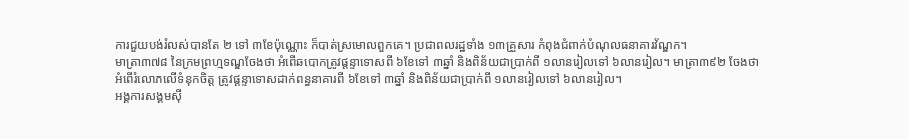ការជួយបង់រំលស់បានតែ ២ ទៅ ៣ខែប៉ុណ្ណោះ ក៏បាត់ស្រមោលពួកគេ។ ប្រជាពលរដ្ឋទាំង ១៣គ្រួសារ កំពុងជំពាក់បំណុលធនាគារវ័ណ្ឌក។
មាត្រា៣៧៨ នៃក្រមព្រហ្មទណ្ឌចែងថា អំពើឆបោកត្រូវផ្ដន្ទាទោសពី ៦ខែទៅ ៣ឆ្នាំ និងពិន័យជាប្រាក់ពី ១លានរៀលទៅ ៦លានរៀល។ មាត្រា៣៩២ ចែងថា អំពើរំលោភលើទំនុកចិត្ត ត្រូវផ្ដន្ទាទោសដាក់ពន្ធនាគារពី ៦ខែទៅ ៣ឆ្នាំ និងពិន័យជាប្រាក់ពី ១លានរៀលទៅ ៦លានរៀល។
អង្គការសង្គមស៊ី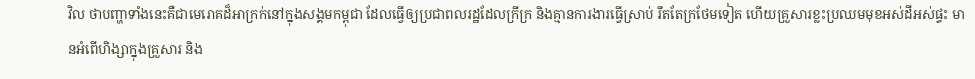វិល ថាបញ្ហាទាំងនេះគឺជាមេរោគដ៏អាក្រក់នៅក្នុងសង្គមកម្ពុជា ដែលធ្វើឲ្យប្រជាពលរដ្ឋដែលក្រីក្រ និងគ្មានការងារធ្វើស្រាប់ រឹតតែក្រថែមទៀត ហើយគ្រួសារខ្លះប្រឈមមុខអស់ដីអស់ផ្ទះ មានអំពើហិង្សាក្នុងគ្រួសារ និង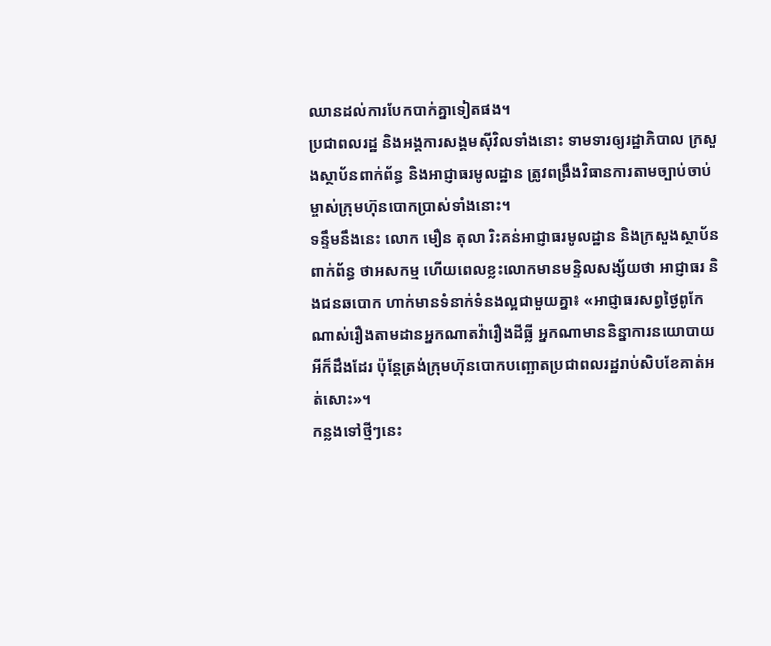ឈានដល់ការបែកបាក់គ្នាទៀតផង។
ប្រជាពលរដ្ឋ និងអង្គការសង្គមស៊ីវិលទាំងនោះ ទាមទារឲ្យរដ្ឋាភិបាល ក្រសួងស្ថាប័នពាក់ព័ន្ធ និងអាជ្ញាធរមូលដ្ឋាន ត្រូវពង្រឹងវិធានការតាមច្បាប់ចាប់ម្ចាស់ក្រុមហ៊ុនបោកប្រាស់ទាំងនោះ។
ទន្ទឹមនឹងនេះ លោក មឿន តុលា រិះគន់អាជ្ញាធរមូលដ្ឋាន និងក្រសួងស្ថាប័នពាក់ព័ន្ធ ថាអសកម្ម ហើយពេលខ្លះលោកមានមន្ទិលសង្ស័យថា អាជ្ញាធរ និងជនឆបោក ហាក់មានទំនាក់ទំនងល្អជាមួយគ្នា៖ «អាជ្ញាធរសព្វថ្ងៃពូកែណាស់រឿងតាមដានអ្នកណាតវ៉ារឿងដីធ្លី អ្នកណាមាននិន្នាការនយោបាយអីក៏ដឹងដែរ ប៉ុន្តែត្រង់ក្រុមហ៊ុនបោកបញ្ឆោតប្រជាពលរដ្ឋរាប់សិបខែគាត់អត់សោះ»។
កន្លងទៅថ្មីៗនេះ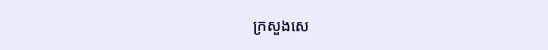ក្រសួងសេ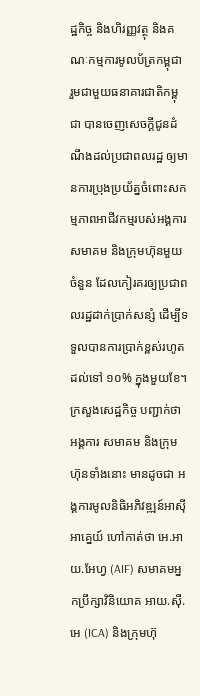ដ្ឋកិច្ច និងហិរញ្ញវត្ថុ និងគណៈកម្មការមូលប័ត្រកម្ពុជា រួមជាមួយធនាគារជាតិកម្ពុជា បានចេញសេចក្ដីជូនដំណឹងដល់ប្រជាពលរដ្ឋ ឲ្យមានការប្រុងប្រយ័ត្នចំពោះសកម្មភាពអាជីវកម្មរបស់អង្គការ សមាគម និងក្រុមហ៊ុនមួយចំនួន ដែលកៀរគរឲ្យប្រជាពលរដ្ឋដាក់ប្រាក់សន្សំ ដើម្បីទទួលបានការប្រាក់ខ្ពស់រហូតដល់ទៅ ១០% ក្នុងមួយខែ។ ក្រសួងសេដ្ឋកិច្ច បញ្ជាក់ថា អង្គការ សមាគម និងក្រុមហ៊ុនទាំងនោះ មានដូចជា អង្គការមូលនិធិអភិវឌ្ឍន៍អាស៊ីអាគ្នេយ៍ ហៅកាត់ថា អេ.អាយ.អែហ្វ (AIF) សមាគមអ្នកប្រឹក្សាវិនិយោគ អាយ.ស៊ី.អេ (ICA) និងក្រុមហ៊ុ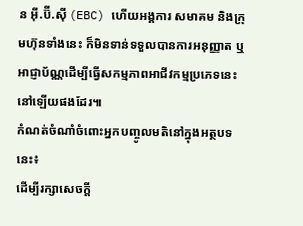ន អ៊ី.ប៊ី.ស៊ី (EBC) ហើយអង្គការ សមាគម និងក្រុមហ៊ុនទាំងនេះ ក៏មិនទាន់ទទួលបានការអនុញ្ញាត ឬអាជ្ញាប័ណ្ណដើម្បីធ្វើសកម្មភាពអាជីវកម្មប្រភេទនេះនៅឡើយផងដែរ៕
កំណត់ចំណាំចំពោះអ្នកបញ្ចូលមតិនៅក្នុងអត្ថបទនេះ៖
ដើម្បីរក្សាសេចក្ដី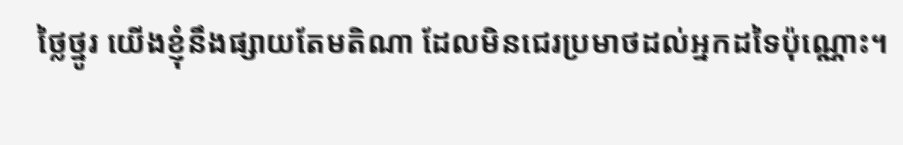ថ្លៃថ្នូរ យើងខ្ញុំនឹងផ្សាយតែមតិណា ដែលមិនជេរប្រមាថដល់អ្នកដទៃប៉ុណ្ណោះ។